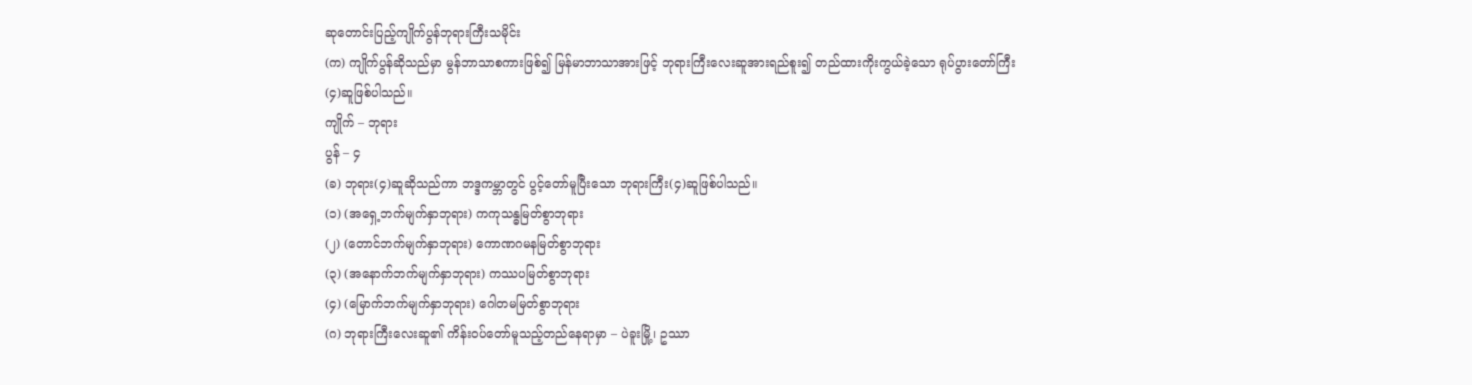ဆုတောင်းပြည့်ကျိုက်ပွန်ဘုရားကြီးသမိုင်း
(က) ကျိုက်ပွန်ဆိုသည်မှာ မွန်ဘာသာစကားဖြစ်၍ မြန်မာဘာသာအားဖြင့် ဘုရားကြီးလေးဆူအားရည်စူး၍ တည်ထားကိုးကွယ်ခဲ့သော ရုပ်ပွားတော်ကြီး
(၄)ဆူဖြစ်ပါသည်။
ကျိုက် – ဘုရား
ပွန် – ၄
(ခ) ဘုရား(၄)ဆူဆိုသည်ကာ ဘဒ္ဒကမ္ဘာတွင် ပွင့်တော်မူပြီးသော ဘုရားကြီး(၄)ဆူဖြစ်ပါသည်။
(၁) (အရှေ့ဘက်မျက်နှာဘုရား) ကကုသန္ဓမြတ်စွာဘုရား
(၂) (တောင်ဘက်မျက်နှာဘုရား) ကောဏဂမနမြတ်စွာဘုရား
(၃) (အနောက်ဘက်မျက်နှာဘုရား) ကဿပမြတ်စွာဘုရား
(၄) (မြောက်ဘက်မျက်နှာဘုရား) ဂေါတမမြတ်စွာဘုရား
(ဂ) ဘုရားကြီးလေးဆူ၏ ကိန်းဝပ်တော်မူသည့်တည်နေရာမှာ – ပဲခူးမြို့၊ ဥဿာ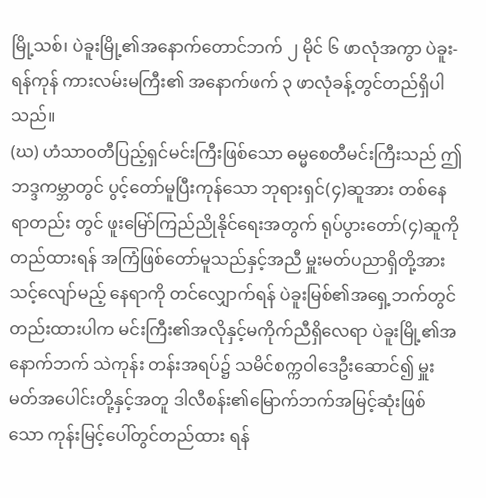မြို့သစ်၊ ပဲခူးမြို့၏အနောက်တောင်ဘက် ၂ မိုင် ၆ ဖာလုံအကွာ ပဲခူး-ရန်ကုန် ကားလမ်းမကြီး၏ အနောက်ဖက် ၃ ဖာလုံခန့်တွင်တည်ရှိပါသည်။
(ဃ) ဟံသာဝတီပြည့်ရှင်မင်းကြီးဖြစ်သော ဓမ္မစေတီမင်းကြီးသည် ဤဘဒ္ဒကမ္ဘာတွင် ပွင့်တော်မူပြီးကုန်သော ဘုရားရှင်(၄)ဆူအား တစ်နေရာတည်း တွင် ဖူးမြော်ကြည်ညိုနိုင်ရေးအတွက် ရုပ်ပွားတော်(၄)ဆူကိုတည်ထားရန် အကြံဖြစ်တော်မူသည်နှင့်အညီ မှူးမတ်ပညာရှိတို့အား သင့်လျော်မည့် နေရာကို တင်လျှောက်ရန် ပဲခူးမြစ်၏အရှေ့ဘက်တွင်တည်းထားပါက မင်းကြီး၏အလိုနှင့်မကိုက်ညီရှိလေရာ ပဲခူးမြို့၏အနောက်ဘက် သဲကုန်း တန်းအရပ်၌ သမိင်စက္ကဝါဒေဦးဆောင်၍ မှူးမတ်အပေါင်းတို့နှင့်အတူ ဒါလီစန်း၏မြောက်ဘက်အမြင့်ဆုံးဖြစ်သော ကုန်းမြင့်ပေါ်တွင်တည်ထား ရန်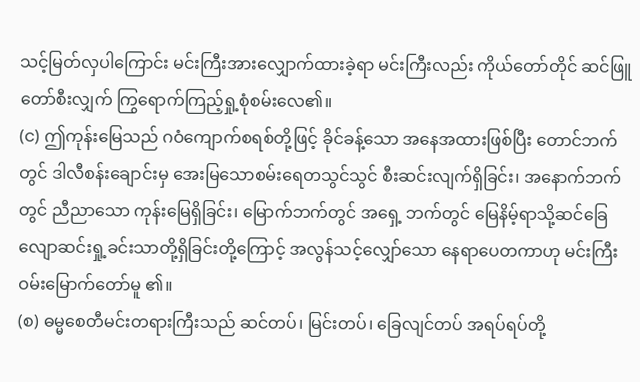သင့်မြတ်လှပါကြောင်း မင်းကြီးအားလျှောက်ထားခဲ့ရာ မင်းကြီးလည်း ကိုယ်တော်တိုင် ဆင်ဖြူတော်စီးလျှက် ကြွရောက်ကြည့်ရှု့စုံစမ်းလေ၏။
(င) ဤကုန်းမြေသည် ဂဝံကျောက်စရစ်တို့ဖြင့် ခိုင်ခန့်သော အနေအထားဖြစ်ပြီး တောင်ဘက်တွင် ဒါလီစန်းချောင်းမှ အေးမြသောစမ်းရေတသွင်သွင် စီးဆင်းလျက်ရှိခြင်း၊ အနောက်ဘက်တွင် ညီညာသော ကုန်းမြေရှိခြင်း၊ မြောက်ဘက်တွင် အရှေ့ ဘက်တွင် မြေနိမ့်ရာသို့ဆင်ခြေလျောဆင်းရှု့ခင်းသာတို့ရှိခြင်းတို့ကြောင့် အလွန်သင့်လျှော်သော နေရာပေတကာဟု မင်းကြီးဝမ်းမြောက်တော်မူ ၏။
(စ) ဓမ္မစေတီမင်းတရားကြီးသည် ဆင်တပ်၊ မြင်းတပ်၊ ခြေလျင်တပ် အရပ်ရပ်တို့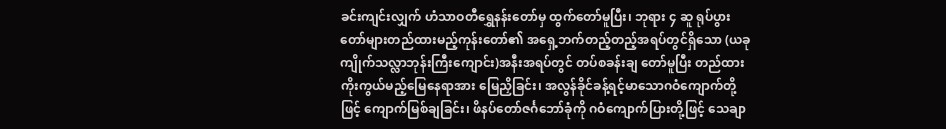ခင်းကျင်းလျှက် ဟံသာဝတီရွှေနန်းတော်မှ ထွက်တော်မူပြီး၊ ဘုရား ၄ ဆူ ရုပ်ပွားတော်များတည်ထားမည့်ကုန်းတော်၏ အရှေ့ဘက်တည့်တည့်အရပ်တွင်ရှိသော (ယခု ကျိုက်သလ္လာဘုန်းကြီးကျောင်း)အနီးအရပ်တွင် တပ်စခန်းချ တော်မူပြီး တည်ထားကိုးကွယ်မည့်မြေနေရာအား မြေညှိခြင်း၊ အလွန်ခိုင်ခန့်ရင့်မာသောဂဝံကျောက်တို့ဖြင့် ကျောက်မြစ်ချခြင်း၊ ဖိနပ်တော်ဇင်္ဂဘော်ခုံကို ဂဝံကျောက်ပြားတို့ဖြင့် သေချာ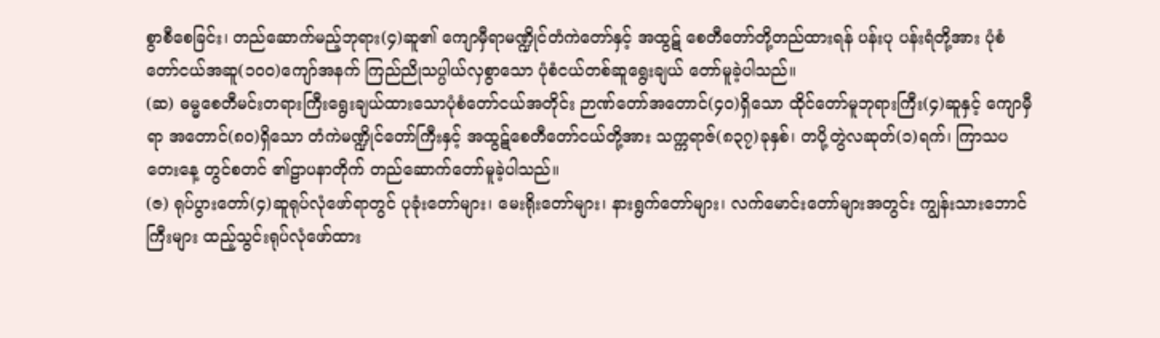စွာစီစေခြင်း၊ တည်ဆောက်မည့်ဘုရား(၄)ဆူ၏ ကျောမှီရာမဏ္ဍိုင်တံကဲတော်နှင့် အထွဋ် စေတီတော်တို့တည်ထားရန် ပန်းပု ပန်းရံတို့အား ပုံစံတော်ငယ်အဆူ(၁၀၀)ကျော်အနက် ကြည်ညိုသပ္ပါယ်လှစွာသော ပုံစံငယ်တစ်ဆူရွေးချယ် တော်မူခဲ့ပါသည်။
(ဆ) ဓမ္မစေတီမင်းတရားကြီးရွေးချယ်ထားသောပုံစံတော်ငယ်အတိုင်း ဉာဏ်တော်အတောင်(၄၀)ရှိသော ထိုင်တော်မူဘုရားကြီး(၄)ဆူနှင့် ကျောမှီရာ အတောင်(၈၀)ရှိသော တံကဲမဏ္ဍိုင်တော်ကြီးနှင့် အထွဋ်စေတီတော်ငယ်တို့အား သက္ကရာဇ်(၈၃၇)ခုနှစ်၊ တပို့တွဲလဆုတ်(၁)ရက်၊ ကြာသပတေးနေ့ တွင်စတင် ၏ဠာပနာတိုက် တည်ဆောက်တော်မူခဲ့ပါသည်။
(ဇ) ရုပ်ပွားတော်(၄)ဆူရုပ်လုံဖော်ရာတွင် ပုခုံးတော်များ၊ မေးရိုးတော်များ၊ နားရွက်တော်များ၊ လက်မောင်းတော်များအတွင်း ကျွန်းသားဘောင်ကြီးများ ထည့်သွင်းရုပ်လုံဖော်ထား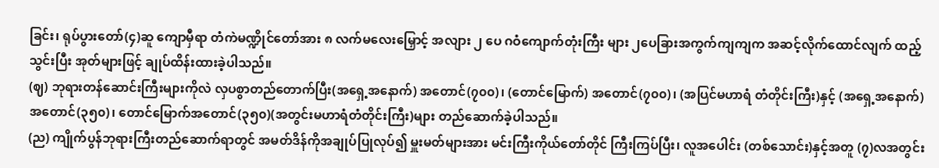ခြင်း၊ ရုပ်ပွားတော်(၄)ဆူ ကျောမှီရာ တံကဲမဏ္ဍိုင်တော်အား ၈ လက်မလေးမြှောင့် အလျား ၂ ပေ ဂဝံကျောက်တုံးကြီး များ ၂ပေခြားအကွက်ကျကျက အဆင့်လိုက်ထောင်လျက် ထည့်သွင်းပြီး အုတ်များဖြင့် ချုပ်ထိန်းထားခဲ့ပါသည်။
(ဈ) ဘုရားတန်ဆောင်းကြီးများကိုလဲ လှပစွာတည်တောက်ပြီး(အရှေ့အနောက်) အတောင်(၇၀၀)၊ (တောင်မြောက်) အတောင်(၇၀၀)၊ (အပြင်မဟာရံ တံတိုင်းကြီး)နှင့် (အရှေ့အနောက်)အတောင်(၃၅၀)၊ တောင်မြောက်အတောင်(၃၅၀)(အတွင်းမဟာရံတံတိုင်းကြီး)များ တည်ဆောက်ခဲ့ပါသည်။
(ည) ကျိုက်ပွန်ဘုရားကြီးတည်ဆောက်ရာတွင် အမတ်ဒိန်ကိုအချုပ်ပြုလုပ်၍ မှူးမတ်များအား မင်းကြီးကိုယ်တော်တိုင် ကြီးကြပ်ပြီး၊ လူအပေါင်း (တစ်သောင်း)နှင့်အတူ (၇)လအတွင်း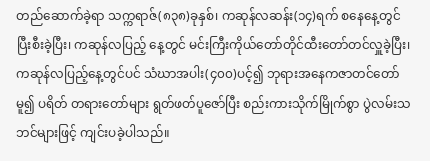တည်ဆောက်ခဲ့ရာ သက္ကရာဇ်(၈၃၈)ခုနှစ်၊ ကဆုန်လဆန်း(၁၄)ရက် စနေနေ့တွင်ပြီးစီးခဲ့ပြီး၊ ကဆုန်လပြည့် နေ့တွင် မင်းကြီးကိုယ်တော်တိုင်ထီးတော်တင်လှူခဲ့ပြီး၊ ကဆုန်လပြည့်နေ့တွင်ပင် သံဃာအပါး(၄၀၀)ပင့်၍ ဘုရားအနေကဇာတင်တော်မူ၍ ပရိတ် တရားတော်များ ရွတ်ဖတ်ပူဇော်ပြီး စည်းကားသိုက်မြိုက်စွာ ပွဲလမ်းသဘင်များဖြင့် ကျင်းပခဲ့ပါသည်။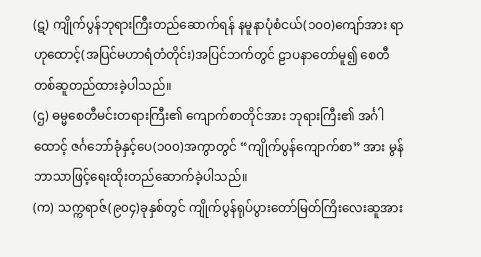(ဋ) ကျိုက်ပွန်ဘုရားကြီးတည်ဆောက်ရန် နမူနာပုံစံငယ်(၁၀၀)ကျော်အား ရာဟုထောင့်(အပြင်မဟာရံတံတိုင်း)အပြင်ဘက်တွင် ဠာပနာတော်မူ၍ စေတီတစ်ဆူတည်ထားခဲ့ပါသည်။
(ဌ) ဓမ္မစေတီမင်းတရားကြီး၏ ကျောက်စာတိုင်အား ဘုရားကြီး၏ အင်္ဂါထောင့် ဇင်္ဂဘော်ခုံနှင့်ပေ(၁၀၀)အကွာတွင် “ကျိုက်ပွန်ကျောက်စာ” အား မွန်ဘာသာဖြင့်ရေးထိုးတည်ဆောက်ခဲ့ပါသည်။
(က) သက္ကရာဇ်(၉၀၄)ခုနှစ်တွင် ကျိုက်ပွန်ရုပ်ပွားတော်မြတ်ကြိးလေးဆူအား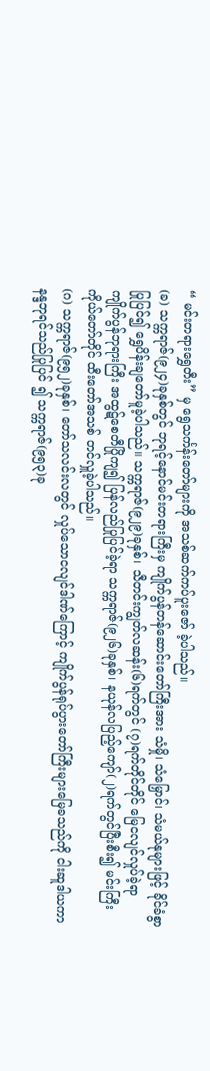“ မင်းတရားရွှေတီး” မှ ရွေသင်္ကန်းတော်များကို အသစ်ဆက်ကပ်ပူးဇော် ခဲ့ပါသည်။
(ခ) သက္ကရာဇ်(၉၂၄)ခုနှစ်တွင် ဘုရင့်နောင်မင်းတရားကြီးမှ ကျိုက်ပွန်တန်ဆောင်းတော်ကြီးအား သံမှို၊ သံမြှောင်၊ သံမယ်နုများဖြင့် ခိုင်ခံစွာပြုပြင်၍ ရွှေပိန်းချတော်မူခဲ့ပါသည်။ သက္ကရာဇ်(၉၂၉)ခုနှစ်၊ သီတင်းကျွတ်လဆန်း(၆)ရက်တွင် (၇)ရက်တိုင်တိုင် မြေငလျင်လှုပ်ခဲ့ရာ ကျိုက်ပွန်ဘုရားကြီး အထွဋ်စေတီပြိုကျ၍ ပြန်လည်ပြုပြင်ခဲ့ရာ သက္ကရာဇ်(၉၂၆)ခုနှစ်၊ နယုန်လပြည့်ကျော်(၂)ရက်တွင်ပြီးစီး၍ မင်းကြီးကိုယ်တော်တိုင် ထီးတော်အသစ် တင်လှူခဲ့ပါသည်။
(ဂ) သက္ကရာဇ်(၉၅၂)ခုနှစ်၊ တော်သလင်းလတွင် လှုပ်သောငလျင်ဒါဏ်ကြောင့် ကျိုက်ပွန်ရုပ်ပွားတော်ကြီးများမြေခသည်ကို ငါးဆူဒါယကာနန္ဒဘုရင်သည်ပြုပြင် ၍ သက္ကရာဇ်(၉၅၃)ခု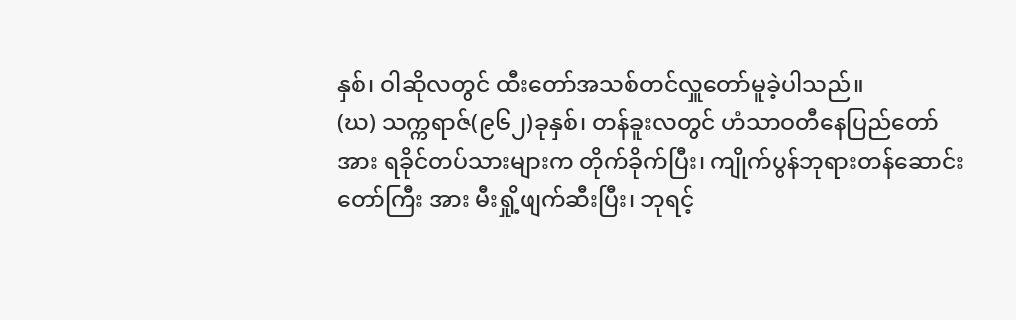နှစ်၊ ဝါဆိုလတွင် ထီးတော်အသစ်တင်လှူတော်မူခဲ့ပါသည်။
(ဃ) သက္ကရာဇ်(၉၆၂)ခုနှစ်၊ တန်ခူးလတွင် ဟံသာဝတီနေပြည်တော်အား ရခိုင်တပ်သားများက တိုက်ခိုက်ပြီး၊ ကျိုက်ပွန်ဘုရားတန်ဆောင်းတော်ကြီး အား မီးရှို့ဖျက်ဆီးပြီး၊ ဘုရင့်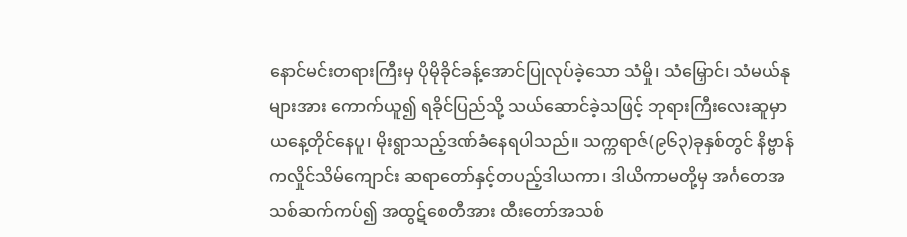နောင်မင်းတရားကြီးမှ ပိုမိုခိုင်ခန့်အောင်ပြုလုပ်ခဲ့သော သံမှို၊ သံမြှောင်၊ သံမယ်နုများအား ကောက်ယူ၍ ရခိုင်ပြည်သို့ သယ်ဆောင်ခဲ့သဖြင့် ဘုရားကြီးလေးဆူမှာ ယနေ့တိုင်နေပူ၊ မိုးရွာသည့်ဒဏ်ခံနေရပါသည်။ သက္ကရာဇ်(၉၆၃)ခုနှစ်တွင် နိဗ္ဗာန်ကလှိုင်သိမ်ကျောင်း ဆရာတော်နှင့်တပည့်ဒါယကာ၊ ဒါယိကာမတို့မှ အင်္ဂတေအသစ်ဆက်ကပ်၍ အထွဋ်စေတီအား ထီးတော်အသစ်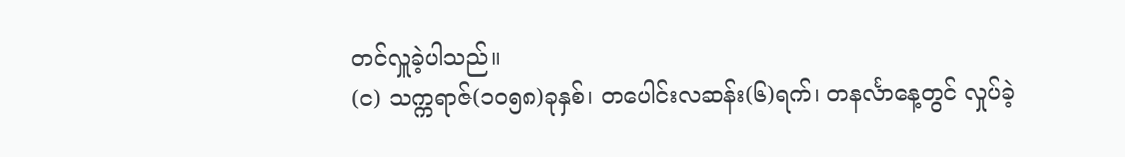တင်လှူခဲ့ပါသည်။
(င) သက္ကရာဇ်(၁၀၅၈)ခုနှစ်၊ တပေါင်းလဆန်း(၆)ရက်၊ တနင်္လာနေ့တွင် လှုပ်ခဲ့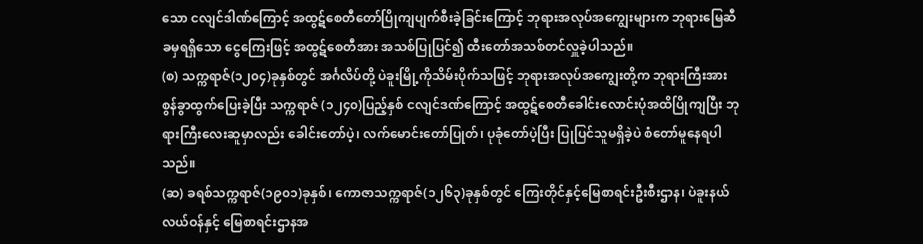သော ငလျင်ဒါဏ်ကြောင့် အထွဋ်စေတီတော်ပြိုကျပျက်စီးခဲ့ခြင်းကြောင့် ဘုရားအလုပ်အကျွေးများက ဘုရားမြေဆီခမှရရှိသော ငွေကြေးဖြင့် အထွဋ်စေတီအား အသစ်ပြုပြင်၍ ထီးတော်အသစ်တင်လှူခဲ့ပါသည်။
(စ) သက္ကရာဇ်(၁၂၀၄)ခုနှစ်တွင် အင်္ဂလိပ်တို့ ပဲခူးမြို့ကိုသိမ်းပိုက်သဖြင့် ဘုရားအလုပ်အကျွေးတို့က ဘုရားကြီးအား စွန်ခွာထွက်ပြေးခဲ့ပြီး သက္ကရာဇ် (၁၂၄၀)ပြည့်နှစ် ငလျင်ဒဏ်ကြောင့် အထွဋ်စေတီခေါင်းလောင်းပုံအထိပြိုကျပြီး ဘုရားကြီးလေးဆူမှာလည်း ခေါင်းတော်ပဲ့၊ လက်မောင်းတော်ပြုတ်၊ ပုခုံတော်ပဲ့ပြီး ပြုပြင်သူမရှိခဲ့ပဲ စံတော်မူနေရပါသည်။
(ဆ) ခရစ်သက္ကရာဇ်(၁၉၀၁)ခုနှစ်၊ ကောဇာသက္ကရာဇ်(၁၂၆၃)ခုနှစ်တွင် ကြေးတိုင်နှင့်မြေစာရင်းဦးစီးဌာန၊ ပဲခူးနယ်လယ်ဝန်နှင့် မြေစာရင်းဌာနအ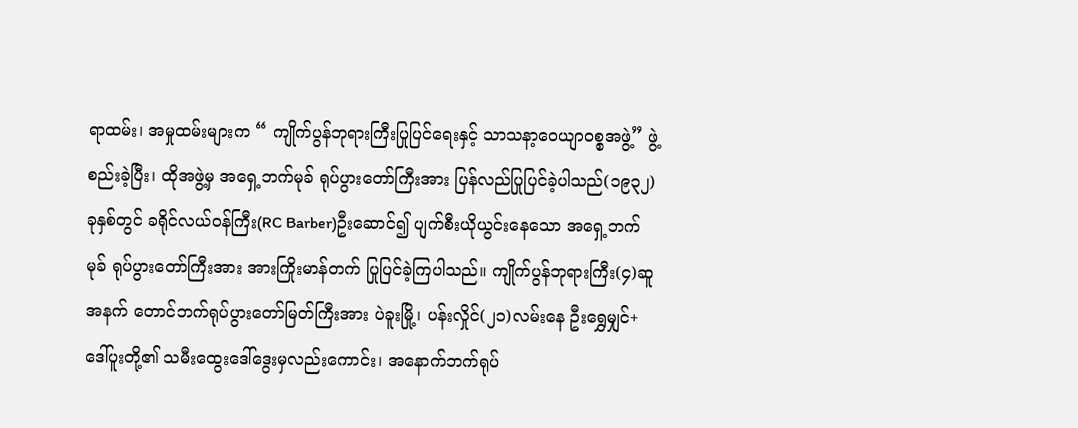ရာထမ်း၊ အမှုထမ်းများက “ ကျိုက်ပွန်ဘုရားကြီးပြုပြင်ရေးနှင့် သာသနာ့ဝေယျာဝစ္စအဖွဲ့” ဖွဲ့စည်းခဲ့ပြီး၊ ထိုအဖွဲ့မှ အရှေ့ဘက်မုခ် ရုပ်ပွားတော်ကြီးအား ပြန်လည်ပြုပြင်ခဲ့ပါသည်(၁၉၃၂)ခုနှစ်တွင် ခရိုင်လယ်ဝန်ကြီး(RC Barber)ဦးဆောင်၍ ပျက်စီးယိုယွင်းနေသော အရှေ့ဘက်မုခ် ရုပ်ပွားတော်ကြီးအား အားကြိုးမာန်တက် ပြုပြင်ခဲ့ကြပါသည်။ ကျိုက်ပွန်ဘုရားကြီး(၄)ဆူအနက် တောင်ဘက်ရုပ်ပွားတော်မြတ်ကြီးအား ပဲခူးမြို့၊ ပန်းလှိုင်(၂၁)လမ်းနေ ဦးရွှေမျှင်+ဒေါ်ပူးတို့၏ သမီးထွေးဒေါ်ဒွေးမှလည်းကောင်း၊ အနောက်ဘက်ရုပ်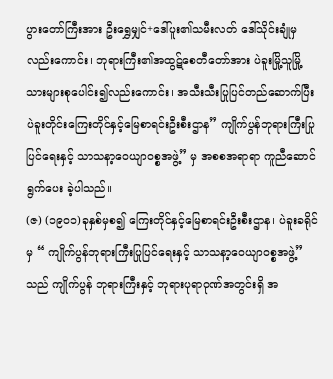ပွားတော်ကြီးအား ဦးရွှေမျှင်+ဒေါ်ပူး၏သမီးလတ် ဒေါ်သိုင်းချုံမှလည်းကောင်း၊ ဘုရားကြီး၏အထွဋ်စေတီတော်အား ပဲခူးမြို့သူမြို့သားများစုပေါင်း၍လည်းကောင်း၊ အသီးသီးပြုပြင်တည်ဆောက်ပြီး ပဲခူးတိုင်းကြေးတိုင်နှင့်မြေစာရင်းဦးစီးဌာန” ကျိုက်ပွန်ဘုရားကြီးပြုပြင်ရေးနှင့် သာသနာ့ဝေယျာဝစ္စအဖွဲ့” မှ အစစအရာရာ ကူညီဆောင်ရွက်ပေး ခဲ့ပါသည်။
(ဇ) (၁၉၀၁)ခုနှစ်မှစ၍ ကြေးတိုင်နှင့်မြေစာရင်းဦးစီးဌာန၊ ပဲခူးခရိုင်မှ “ ကျိုက်ပွန်ဘုရားကြီးပြုပြင်ရေးနှင့် သာသနာ့ဝေယျာဝစ္စအဖွဲ့” သည် ကျိုက်ပွန် ဘုရားကြီးနှင့် ဘုရားပုရာဝုဏ်အတွင်းရှိ အ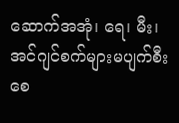ဆောက်အအုံ၊ ရေ၊ မီး၊ အင်ဂျင်စက်များမပျက်စီးစေ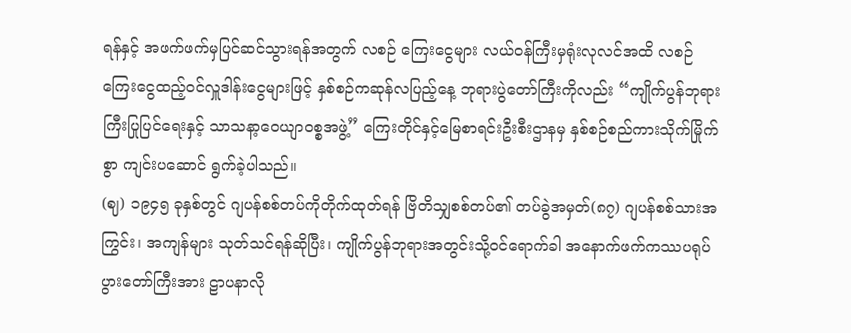ရန်နှင့် အဖက်ဖက်မှပြင်ဆင်သွားရန်အတွက် လစဉ် ကြေးငွေများ လယ်ဝန်ကြီးမှရုံးလုလင်အထိ လစဉ်ကြေးငွေထည့်ဝင်လှူဒါန်းငွေများဖြင့် နှစ်စဉ်ကဆုန်လပြည့်နေ့ ဘုရားပွဲတော်ကြီးကိုလည်း “ကျိုက်ပွန်ဘုရားကြီးပြုပြင်ရေးနှင့် သာသနာ့ဝေယျာဝစ္စအဖွဲ့” ကြေးတိုင်နှင့်မြေစာရင်းဦးစီးဌာနမှ နှစ်စဉ်စည်ကားသိုက်မြိုက်စွာ ကျင်းပဆောင် ရွက်ခဲ့ပါသည်။
(ဈ) ၁၉၄၅ ခုနှစ်တွင် ဂျပန်စစ်တပ်ကိုတိုက်ထုတ်ရန် ဗြိတိသျှစစ်တပ်၏ တပ်ခွဲအမှတ်(၈၇) ဂျပန်စစ်သားအကြွင်း၊ အကျန်များ သုတ်သင်ရန်ဆိုပြီး၊ ကျိုက်ပွန်ဘုရားအတွင်းသို့ဝင်ရောက်ခါ အနောက်ဖက်ကဿပရုပ်ပွားတော်ကြီးအား ဠာပနာလို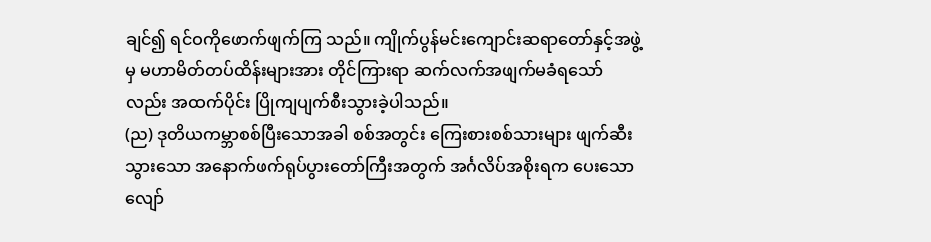ချင်၍ ရင်ဝကိုဖောက်ဖျက်ကြ သည်။ ကျိုက်ပွန်မင်းကျောင်းဆရာတော်နှင့်အဖွဲ့မှ မဟာမိတ်တပ်ထိန်းများအား တိုင်ကြားရာ ဆက်လက်အဖျက်မခံရသော်လည်း အထက်ပိုင်း ပြိုကျပျက်စီးသွားခဲ့ပါသည်။
(ည) ဒုတိယကမ္ဘာစစ်ပြီးသောအခါ စစ်အတွင်း ကြေးစားစစ်သားများ ဖျက်ဆီးသွားသော အနောက်ဖက်ရုပ်ပွားတော်ကြီးအတွက် အင်္ဂလိပ်အစိုးရက ပေးသောလျော်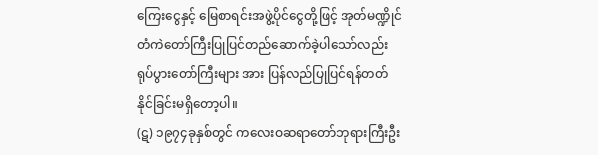ကြေးငွေနှင့် မြေစာရင်းအဖွဲ့ပိုင်ငွေတို့ဖြင့် အုတ်မဏ္ဍိုင်တံကဲတော်ကြီးပြုပြင်တည်ဆောက်ခဲ့ပါသော်လည်း ရုပ်ပွားတော်ကြီးများ အား ပြန်လည်ပြုပြင်ရန်တတ်နိုင်ခြင်းမရှိတော့ပါ။
(ဋ) ၁၉၇၄ခုနှစ်တွင် ကလေးဝဆရာတော်ဘုရားကြီးဦး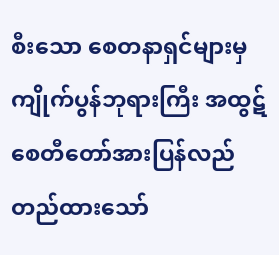စီးသော စေတနာရှင်များမှ ကျိုက်ပွန်ဘုရားကြီး အထွဋ်စေတီတော်အားပြန်လည်
တည်ထားသော်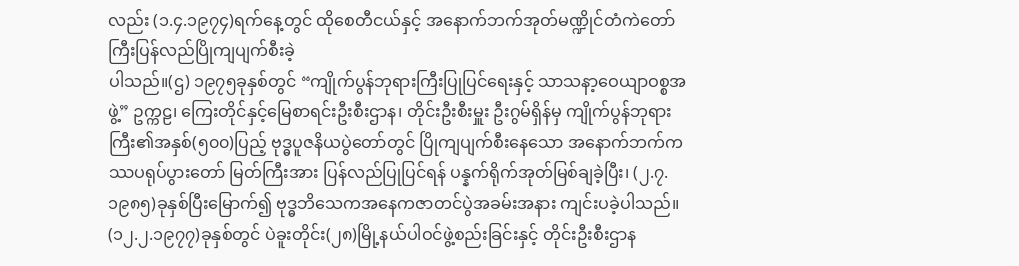လည်း (၁.၄.၁၉၇၄)ရက်နေ့တွင် ထိုစေတီငယ်နှင့် အနောက်ဘက်အုတ်မဏ္ဍိုင်တံကဲတော်ကြီးပြန်လည်ပြိုကျပျက်စီးခဲ့
ပါသည်။(ဌ) ၁၉၇၅ခုနှစ်တွင် “ကျိုက်ပွန်ဘုရားကြီးပြုပြင်ရေးနှင့် သာသနာ့ဝေယျာဝစ္စအဖွဲ့” ဥက္ကဠ၊ ကြေးတိုင်နှင့်မြေစာရင်းဦးစီးဌာန၊ တိုင်းဦးစီးမှူး ဦးဂွမ်ရှိန်မှ ကျိုက်ပွန်ဘုရားကြီး၏အနှစ်(၅၀၀)ပြည့် ဗုဒ္ဓပူဇနိယပွဲတော်တွင် ပြိုကျပျက်စီးနေသော အနောက်ဘက်ကဿပရုပ်ပွားတော် မြတ်ကြီးအား ပြန်လည်ပြုပြင်ရန် ပန္နက်ရိုက်အုတ်မြစ်ချခဲ့ပြီး၊ (၂.၇.၁၉၈၅)ခုနှစ်ပြီးမြောက်၍ ဗုဒ္ဓဘိသေကအနေကဇာတင်ပွဲအခမ်းအနား ကျင်းပခဲ့ပါသည်။ (၁၂.၂.၁၉၇၇)ခုနှစ်တွင် ပဲခူးတိုင်း(၂၈)မြို့နယ်ပါဝင်ဖွဲ့စည်းခြင်းနှင့် တိုင်းဦးစီးဌာန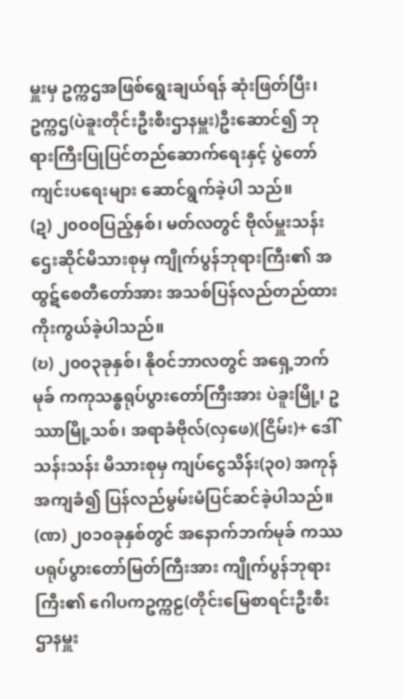မှူးမှ ဥက္ကဌအဖြစ်ရွေးချယ်ရန် ဆုံးဖြတ်ပြီး၊ ဥက္ကဌ(ပဲခူးတိုင်းဦးစီးဌာနမှူး)ဦးဆောင်၍ ဘုရားကြီးပြုပြင်တည်ဆောက်ရေးနှင့် ပွဲတော်ကျင်းပရေးများ ဆောင်ရွက်ခဲ့ပါ သည်။
(ဍ) ၂၀၀၀ပြည့်နှစ်၊ မတ်လတွင် ဗိုလ်မှူးသန်းဌေးဆိုင်မိသားစုမှ ကျိုက်ပွန်ဘုရားကြီး၏ အထွဋ်စေတီတော်အား အသစ်ပြန်လည်တည်ထား ကိုးကွယ်ခဲ့ပါသည်။
(ဎ) ၂၀၀၃ခုနှစ်၊ နိုဝင်ဘာလတွင် အရှေ့ဘက်မုခ် ကကုသန္ဓရုပ်ပွားတော်ကြီးအား ပဲခူးမြို့၊ ဥဿာမြို့သစ်၊ အရာခံဗိုလ်(လှဖေ)(ငြိမ်း)+ ဒေါ်သန်းသန်း မိသားစုမှ ကျပ်ငွေသိန်း(၃၀) အကုန်အကျခံ၍ ပြန်လည်မွမ်းမံပြင်ဆင်ခဲ့ပါသည်။
(ဏ) ၂၀၁၀ခုနှစ်တွင် အနောက်ဘက်မုခ် ကဿပရုပ်ပွားတော်မြတ်ကြီးအား ကျိုက်ပွန်ဘုရားကြီး၏ ဂေါပကဥက္ကဠ(တိုင်းမြေစာရင်းဦးစီးဌာနမှူး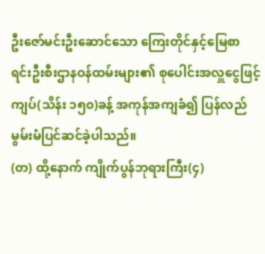ဦးဇော်မင်းဦးဆောင်သော ကြေးတိုင်နှင့်မြေစာရင်းဦးစီးဌာနဝန်ထမ်းများ၏ စုပေါင်းအလှူငွေဖြင့် ကျပ်(သိန်း ၁၅၀)ခန့် အကုန်အကျခံ၍ ပြန်လည်မွမ်းမံပြင်ဆင်ခဲ့ပါသည်။
(တ) ထို့နောက် ကျိုက်ပွန်ဘုရားကြီး(၄)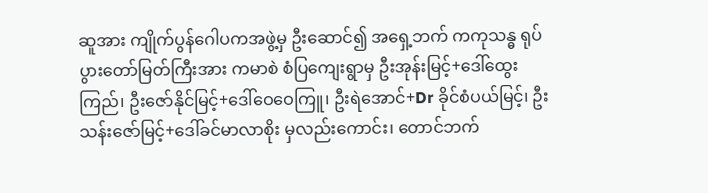ဆူအား ကျိုက်ပွန်ဂေါပကအဖွဲ့မှ ဦးဆောင်၍ အရှေ့ဘက် ကကုသန္ဓ ရုပ်ပွားတော်မြတ်ကြီးအား ကမာစဲ စံပြကျေးရွာမှ ဦးအုန်းမြင့်+ဒေါ်ထွေးကြည်၊ ဦးဇော်နိုင်မြင့်+ဒေါ်ဝေဝေကြူ၊ ဦးရဲအောင်+Dr ခိုင်စံပယ်မြင့်၊ ဦးသန်းဇော်မြင့်+ဒေါ်ခင်မာလာစိုး မှလည်းကောင်း၊ တောင်ဘက်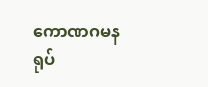ကောဏဂမနရုပ်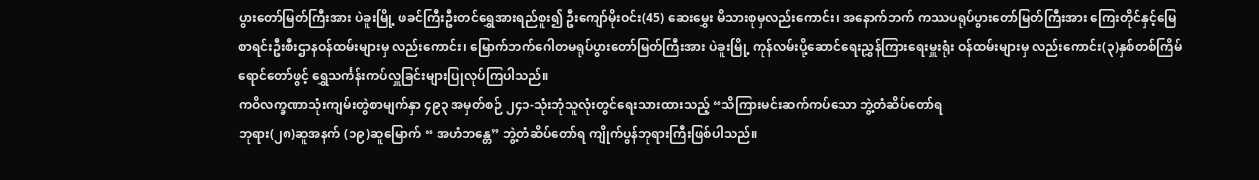ပွားတော်မြတ်ကြီးအား ပဲခူးမြို့ ဖခင်ကြီးဦးတင်ရွှေအားရည်စူး၍ ဦးကျော်မိုးဝင်း(45) ဆေးမွှေး မိသားစုမှလည်းကောင်း၊ အနောက်ဘက် ကဿပရုပ်ပွားတော်မြတ်ကြီးအား ကြေးတိုင်နှင့်မြေစာရင်းဦးစီးဌာနဝန်ထမ်းများမှ လည်းကောင်း၊ မြောက်ဘက်ဂေါတမရုပ်ပွားတော်မြတ်ကြီးအား ပဲခူးမြို့ ကုန်လမ်းပို့ဆောင်ရေးညွှန်ကြားရေးမှူးရုံး ဝန်ထမ်းများမှ လည်းကောင်း(၃)နှစ်တစ်ကြိမ်ရောင်တော်ဖွင့် ရွှေသင်္ကန်းကပ်လှူခြင်းများပြုလုပ်ကြပါသည်။
ကဝိလက္ခဏာသုံးကျမ်းတွဲစာမျက်နှာ ၄၉၃ အမှတ်စဉ် ၂၄၁-သုံးဘုံသူလုံးတွင်ရေးသားထားသည့် “သိကြားမင်းဆက်ကပ်သော ဘွဲ့တံဆိပ်တော်ရ
ဘုရား(၂၈)ဆူအနက် (၁၉)ဆူမြောက် “ အဟံဘန္တေ” ဘွဲ့တံဆိပ်တော်ရ ကျိုက်ပွန်ဘုရားကြီးဖြစ်ပါသည်။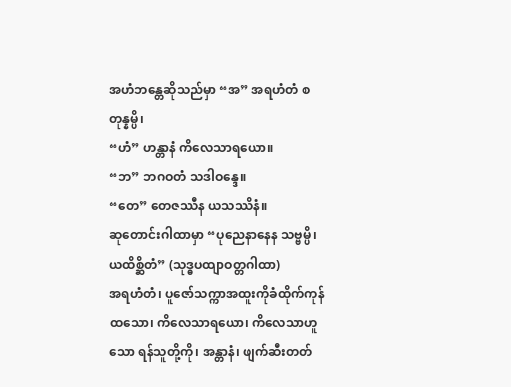အဟံဘန္တေဆိုသည်မှာ “အ” အရဟံတံ စတုန္နမ္ပိ၊
“ဟံ” ဟန္တာနံ ကိလေသာရယော။
“ဘ” ဘဂဝတံ သဒါဝန္ဒေ။
“တေ” တေဇဿီန ယသဿိနံ။
ဆုတောင်းဂါထာမှာ “ပုညေနာနေန သဗ္ဗမ္ပိ၊ ယထိစ္ဆိတံ” (သုဒ္ဓပထျာဝတ္တဂါထာ)
အရဟံတံ၊ ပူဇော်သက္ကာအထူးကိုခံထိုက်ကုန်ထသော၊ ကိလေသာရယော၊ ကိလေသာဟူသော ရန်သူတို့ကို၊ အန္တာနံ၊ ဖျက်ဆီးတတ်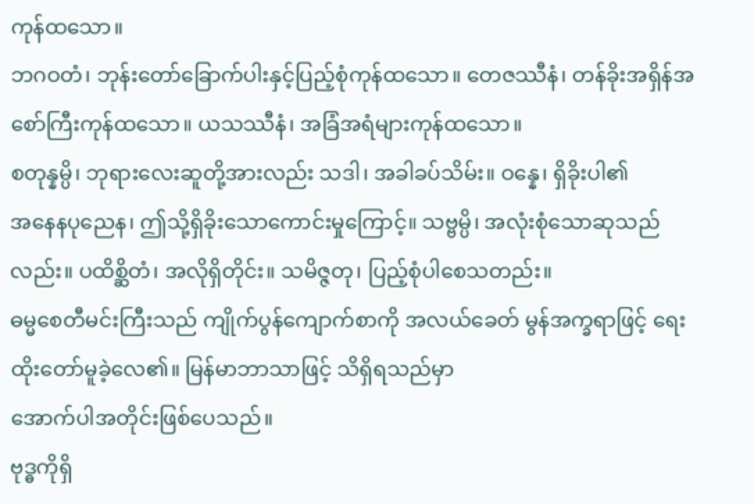ကုန်ထသော။
ဘဂဝတံ၊ ဘုန်းတော်ခြောက်ပါးနှင့်ပြည့်စုံကုန်ထသော။ တေဇဿီနံ၊ တန်ခိုးအရှိန်အစော်ကြီးကုန်ထသော။ ယသဿီနံ၊ အခြံအရံများကုန်ထသော။
စတုန္နမ္ပိ၊ ဘုရားလေးဆူတို့အားလည်း သဒါ၊ အခါခပ်သိမ်း။ ဝန္နေ၊ ရှိခိုးပါ၏
အနေနပုညေန၊ ဤသို့ရှိခိုးသောကောင်းမှုကြောင့်။ သဗ္ဗမ္ပိ၊ အလုံးစုံသောဆုသည်လည်း။ ပထိစ္ဆိတံ၊ အလိုရှိတိုင်း။ သမိဇ္ဇတု၊ ပြည့်စုံပါစေသတည်း။
ဓမ္မစေတီမင်းကြီးသည် ကျိုက်ပွန်ကျောက်စာကို အလယ်ခေတ် မွန်အက္ခရာဖြင့် ရေးထိုးတော်မူခဲ့လေ၏။ မြန်မာဘာသာဖြင့် သိရှိရသည်မှာ
အောက်ပါအတိုင်းဖြစ်ပေသည်။
ဗုဒ္ဓကိုရှိ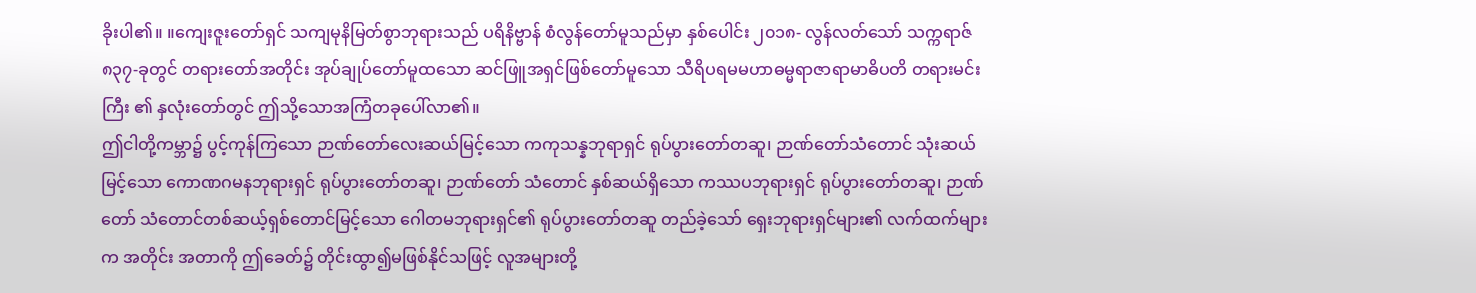ခိုးပါ၏။ ။ကျေးဇူးတော်ရှင် သကျမုနိမြတ်စွာဘုရားသည် ပရိနိဗ္ဗာန် စံလွန်တော်မူသည်မှာ နှစ်ပေါင်း ၂၀၁၈- လွန်လတ်သော် သက္ကရာဇ် ၈၃၇-ခုတွင် တရားတော်အတိုင်း အုပ်ချုပ်တော်မူထသော ဆင်ဖြူအရှင်ဖြစ်တော်မူသော သီရိပရမမဟာဓမ္မရာဇာရာမာဓိပတိ တရားမင်းကြီး ၏ နှလုံးတော်တွင် ဤသို့သောအကြံတခုပေါ်လာ၏။
ဤငါတို့ကမ္ဘာ၌ ပွင့်ကုန်ကြသော ဉာဏ်တော်လေးဆယ်မြင့်သော ကကုသန္နဘုရာရှင် ရုပ်ပွားတော်တဆူ၊ ဉာဏ်တော်သံတောင် သုံးဆယ် မြင့်သော ကောဏဂမနဘုရားရှင် ရုပ်ပွားတော်တဆူ၊ ဉာဏ်တော် သံတောင် နှစ်ဆယ်ရှိသော ကဿပဘုရားရှင် ရုပ်ပွားတော်တဆူ၊ ဉာဏ်တော် သံတောင်တစ်ဆယ့်ရှစ်တောင်မြင့်သော ဂေါတမဘုရားရှင်၏ ရုပ်ပွားတော်တဆူ တည်ခဲ့သော် ရှေးဘုရားရှင်များ၏ လက်ထက်များက အတိုင်း အတာကို ဤခေတ်၌ တိုင်းထွာ၍မဖြစ်နိုင်သဖြင့် လူအများတို့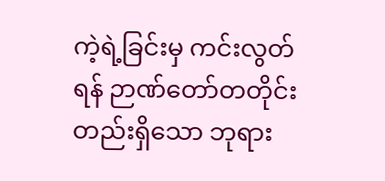ကဲ့ရဲ့ခြင်းမှ ကင်းလွတ်ရန် ဉာဏ်တော်တတိုင်းတည်းရှိသော ဘုရား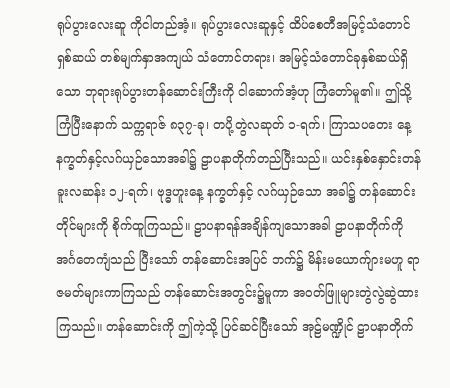ရုပ်ပွားလေးဆူ ကိုငါတည်အံ့။ ရုပ်ပွားလေးဆူနှင့် ထိပ်စေတီအမြင့်သံတောင် ရှစ်ဆယ် တစ်မျက်နှာအကျယ် သံတောင်တရား၊ အမြင့်သံတောင်ခုနှစ်ဆယ်ရှိသော ဘုရားရုပ်ပွားတန်ဆောင်းကြီးကို ငါဆောက်အံ့ဟု ကြံတော်မူ၏။ ဤသို့ကြံပြီးနောက် သက္ကရာဇ် ၈၃၇-ခု၊ တပို့တွဲလဆုတ် ၁-ရက်၊ ကြာသပတေး နေ့ နက္ခတ်နှင့်လဂ်ယှဉ်သောအခါ၌ ဠာပနာတိုက်တည်ပြီးသည်။ ယင်းနှစ်နှောင်းတန်ခူးလဆန်း ၁၂-ရက်၊ ဗုဒ္ဓဟူးနေ့ နက္ခတ်နှင့် လဂ်ယှဉ်သော အခါ၌ တန်ဆောင်းတိုင်များကို စိုက်ထူကြသည်။ ဠာပနာရန်အချိန်ကျသောအခါ ဠာပနာတိုက်ကို အင်္ဂတေကျံသည် ပြီးသော် တန်ဆောင်းအပြင် ဘက်၌ မိန်းမယောက်ျားမဟူ ရာဇမတ်များကာကြသည် တန်ဆောင်းအတွင်း၌မူကာ အဝတ်ဖြူများတွဲလွဲဆွဲထားကြသည်။ တန်ဆောင်းကို ဤကဲ့သို့ ပြင်ဆင်ပြီးသော် အုဠ်မဏ္ဍိုင် ဠာပနာတိုက်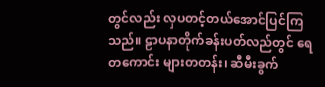တွင်လည်း လှပတင့်တယ်အောင်ပြင်ကြသည်။ ဠာပနာတိုက်ခန်းပတ်လည်တွင် ရေတကောင်း များတတန်း၊ ဆီမီးခွက်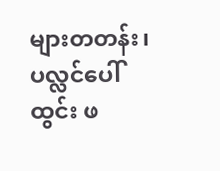များတတန်း၊ ပလ္လင်ပေါ်ထွင်း ဖ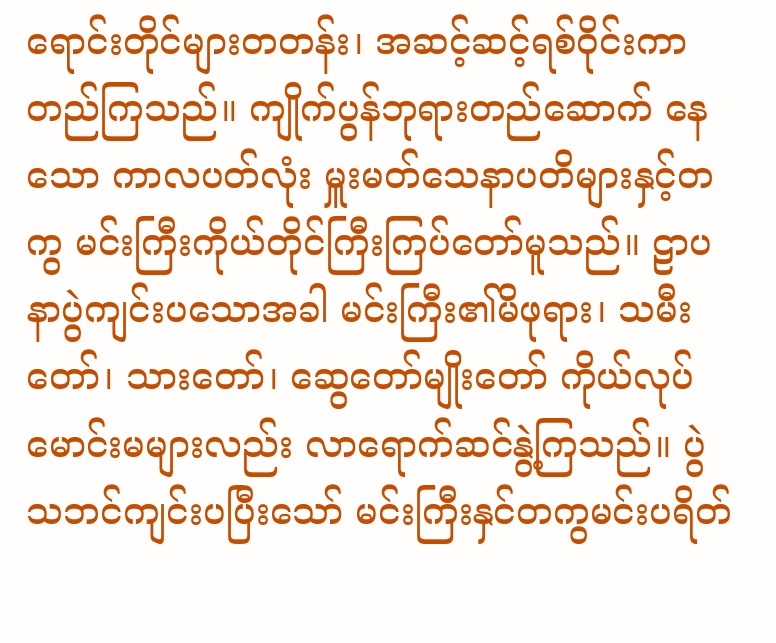ရောင်းတိုင်များတတန်း၊ အဆင့်ဆင့်ရစ်ဝိုင်းကာ တည်ကြသည်။ ကျိုက်ပွန်ဘုရားတည်ဆောက် နေသော ကာလပတ်လုံး မှူးမတ်သေနာပတိများနှင့်တကွ မင်းကြီးကိုယ်တိုင်ကြီးကြပ်တော်မူသည်။ ဠာပနာပွဲကျင်းပသောအခါ မင်းကြီး၏မိဖုရား၊ သမီးတော်၊ သားတော်၊ ဆွေတော်မျိုးတော် ကိုယ်လုပ်မောင်းမများလည်း လာရောက်ဆင်နွဲ့ကြသည်။ ပွဲသဘင်ကျင်းပပြီးသော် မင်းကြီးနှင်တကွမင်းပရိတ်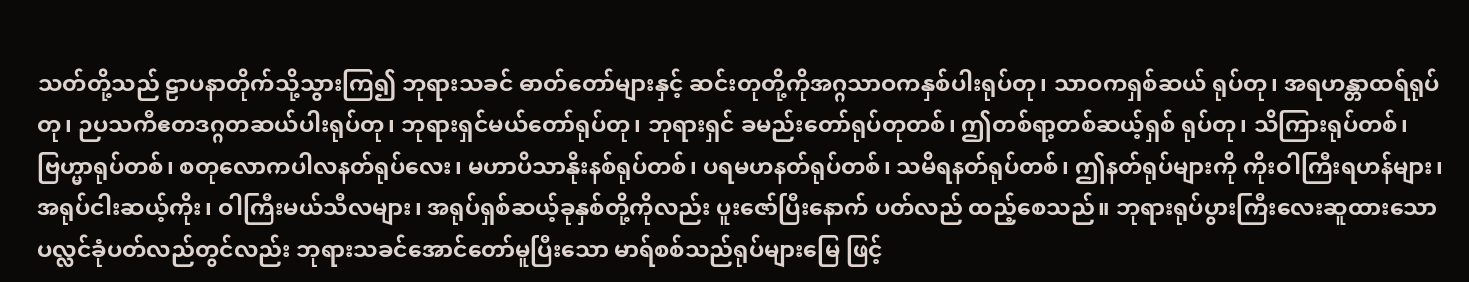သတ်တို့သည် ဠာပနာတိုက်သို့သွားကြ၍ ဘုရားသခင် ဓာတ်တော်များနှင့် ဆင်းတုတို့ကိုအဂ္ဂသာဝကနှစ်ပါးရုပ်တု၊ သာဝကရှစ်ဆယ် ရုပ်တု၊ အရဟန္တာထရ်ရုပ်တု၊ ဉပသကီဧတဒဂ္ဂတဆယ်ပါးရုပ်တု၊ ဘုရားရှင်မယ်တော်ရုပ်တု၊ ဘုရားရှင် ခမည်းတော်ရုပ်တုတစ်၊ ဤတစ်ရာ့တစ်ဆယ့်ရှစ် ရုပ်တု၊ သိကြားရုပ်တစ်၊ ဗြဟ္မာရုပ်တစ်၊ စတုလောကပါလနတ်ရုပ်လေး၊ မဟာပိသာနိုးနစ်ရုပ်တစ်၊ ပရမဟနတ်ရုပ်တစ်၊ သမိရနတ်ရုပ်တစ်၊ ဤနတ်ရုပ်များကို ကိုးဝါကြီးရဟန်များ၊ အရုပ်ငါးဆယ့်ကိုး၊ ဝါကြီးမယ်သီလများ၊ အရုပ်ရှစ်ဆယ့်ခုနှစ်တို့ကိုလည်း ပူးဇော်ပြီးနောက် ပတ်လည် ထည့်စေသည်။ ဘုရားရုပ်ပွားကြီးလေးဆူထားသော ပလ္လင်ခုံပတ်လည်တွင်လည်း ဘုရားသခင်အောင်တော်မူပြီးသော မာရ်စစ်သည်ရုပ်များမြေ ဖြင့်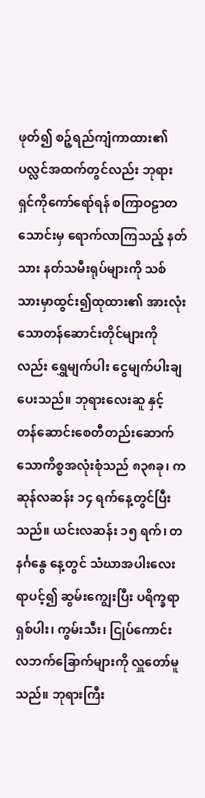ဖုတ်၍ စဉ့်ရည်ကျံကာထား၏ ပလ္လင်အထက်တွင်လည်း ဘုရားရှင်ကိုကော်ရော်ရန် စကြာဝဠာတသောင်းမှ ရောက်လာကြသည့် နတ်သား နတ်သမီးရုပ်များကို သစ်သားမှာထွင်း၍ထုထား၏ အားလုံးသောတန်ဆောင်းတိုင်များကိုလည်း ရွှေမျက်ပါး ငွေမျက်ပါးချပေးသည်။ ဘုရားလေးဆူ နှင့် တန်ဆောင်းစေတီတည်းဆောက်သောကိစ္စအလုံးစုံသည် ၈၃၈ခု၊ ကဆုန်လဆန်း ၁၄ ရက်နေ့တွင်ပြီးသည်။ ယင်းလဆန်း ၁၅ ရက်၊ တနင်္ဂနွေ နေ့တွင် သံဃာအပါးလေးရာပင့်၍ ဆွမ်းကျွေးပြီး ပရိက္ခရာရှစ်ပါး၊ ကွမ်းသီး၊ ငြုပ်ကောင်း လဘက်ခြောက်များကို လှူတော်မူသည်။ ဘုရားကြီး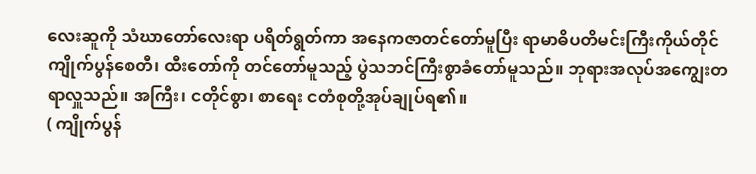လေးဆူကို သံဃာတော်လေးရာ ပရိတ်ရွတ်ကာ အနေကဇာတင်တော်မူပြီး ရာမာဓိပတိမင်းကြီးကိုယ်တိုင် ကျိုက်ပွန်စေတီ၊ ထီးတော်ကို တင်တော်မူသည့် ပွဲသဘင်ကြီးစွာခံတော်မူသည်။ ဘုရားအလုပ်အကျွေးတရာလှူသည်။ အကြီး၊ ငတိုင်စွာ၊ စာရေး ငတံစုတို့အုပ်ချုပ်ရ၏။
( ကျိုက်ပွန်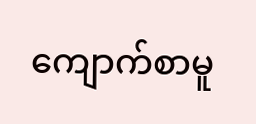ကျောက်စာမူ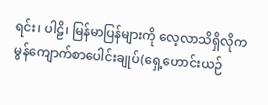ရင်း၊ ပါဠိ၊ မြန်မာပြန်များကို လေ့လာသိရှိလိုက မွန်ကျောက်စာပေါင်းချုပ်(ရှေ့ဟောင်းယဉ်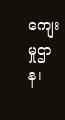ကျေးမှုဌာန၊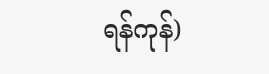ရန်ကုန်)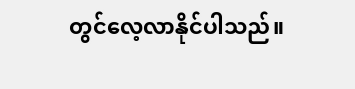တွင်လေ့လာနိုင်ပါသည်။